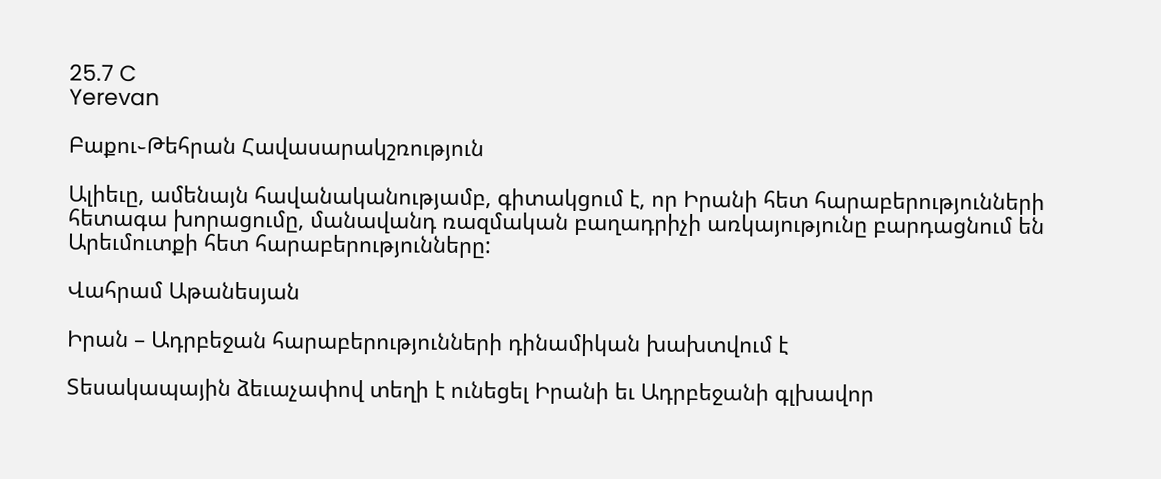25.7 C
Yerevan

Բաքու֊Թեհրան Հավասարակշռություն

Ալիեւը, ամենայն հավանականությամբ, գիտակցում է, որ Իրանի հետ հարաբերությունների հետագա խորացումը, մանավանդ ռազմական բաղադրիչի առկայությունը բարդացնում են Արեւմուտքի հետ հարաբերությունները:

Վահրամ Աթանեսյան

Իրան – Ադրբեջան հարաբերությունների դինամիկան խախտվում է

Տեսակապային ձեւաչափով տեղի է ունեցել Իրանի եւ Ադրբեջանի գլխավոր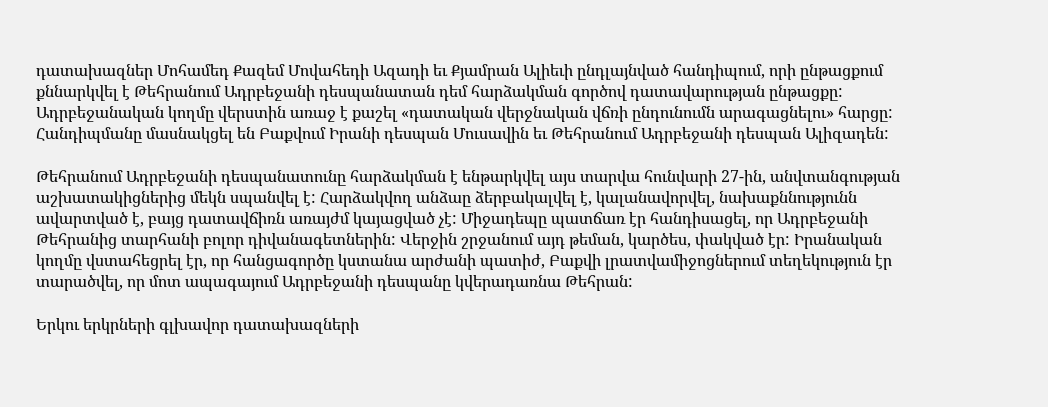դատախազներ Մոհամեդ Քազեմ Մովահեդի Ազադի եւ Քյամրան Ալիեւի ընդլայնված հանդիպում, որի ընթացքում քննարկվել է Թեհրանում Ադրբեջանի դեսպանատան դեմ հարձակման գործով դատավարության ընթացքը: Ադրբեջանական կողմը վերստին առաջ է քաշել «դատական վերջնական վճռի ընդունումն արագացնելու» հարցը: Հանդիպմանը մասնակցել են Բաքվում Իրանի դեսպան Մուսավին եւ Թեհրանում Ադրբեջանի դեսպան Ալիզադեն:

Թեհրանում Ադրբեջանի դեսպանատունը հարձակման է ենթարկվել այս տարվա հունվարի 27-ին, անվտանգության աշխատակիցներից մեկն սպանվել է: Հարձակվող անձաը ձերբակալվել է, կալանավորվել, նախաքննությունն ավարտված է, բայց դատավճիռն առայժմ կայացված չէ: Միջադեպը պատճառ էր հանդիսացել, որ Ադրբեջանի Թեհրանից տարհանի բոլոր դիվանագետներին: Վերջին շրջանում այդ թեման, կարծես, փակված էր: Իրանական կողմը վստահեցրել էր, որ հանցագործը կստանա արժանի պատիժ, Բաքվի լրատվամիջոցներում տեղեկություն էր տարածվել, որ մոտ ապագայում Ադրբեջանի դեսպանը կվերադառնա Թեհրան:

Երկու երկրների գլխավոր դատախազների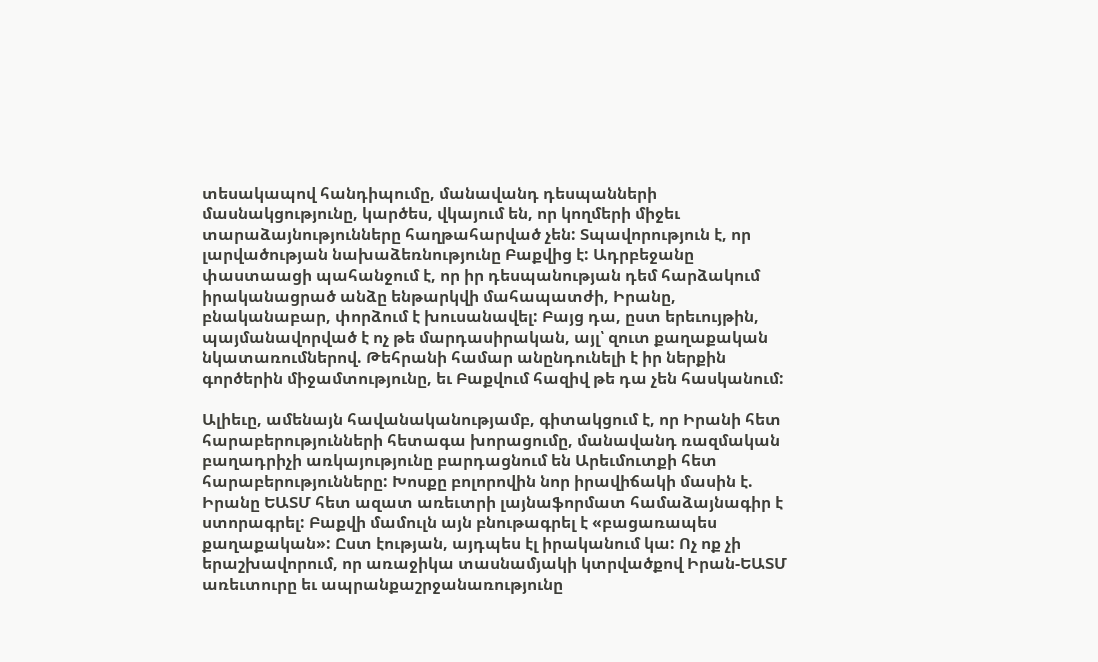տեսակապով հանդիպումը, մանավանդ դեսպանների մասնակցությունը, կարծես, վկայում են, որ կողմերի միջեւ տարաձայնությունները հաղթահարված չեն: Տպավորություն է, որ լարվածության նախաձեռնությունը Բաքվից է: Ադրբեջանը փաստաացի պահանջում է, որ իր դեսպանության դեմ հարձակում իրականացրած անձը ենթարկվի մահապատժի, Իրանը, բնականաբար, փորձում է խուսանավել: Բայց դա, ըստ երեւույթին, պայմանավորված է ոչ թե մարդասիրական, այլ՝ զուտ քաղաքական նկատառումներով. Թեհրանի համար անընդունելի է իր ներքին գործերին միջամտությունը, եւ Բաքվում հազիվ թե դա չեն հասկանում:

Ալիեւը, ամենայն հավանականությամբ, գիտակցում է, որ Իրանի հետ հարաբերությունների հետագա խորացումը, մանավանդ ռազմական բաղադրիչի առկայությունը բարդացնում են Արեւմուտքի հետ հարաբերությունները: Խոսքը բոլորովին նոր իրավիճակի մասին է. Իրանը ԵԱՏՄ հետ ազատ առեւտրի լայնաֆորմատ համաձայնագիր է ստորագրել: Բաքվի մամուլն այն բնութագրել է «բացառապես քաղաքական»: Ըստ էության, այդպես էլ իրականում կա: Ոչ ոք չի երաշխավորում, որ առաջիկա տասնամյակի կտրվածքով Իրան-ԵԱՏՄ առեւտուրը եւ ապրանքաշրջանառությունը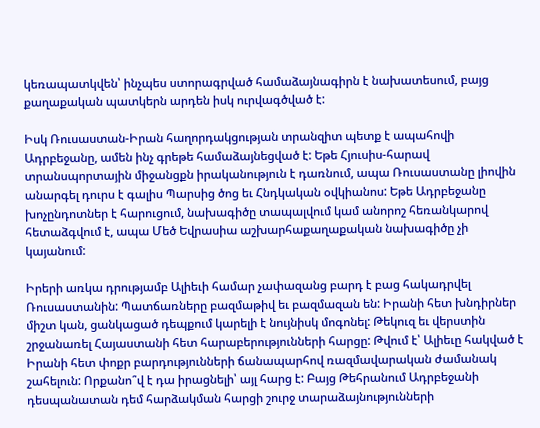կեռապատկվեն՝ ինչպես ստորագրված համաձայնագիրն է նախատեսում, բայց քաղաքական պատկերն արդեն իսկ ուրվագծված է:

Իսկ Ռուսաստան-Իրան հաղորդակցության տրանզիտ պետք է ապահովի Ադրբեջանը, ամեն ինչ գրեթե համաձայնեցված է: Եթե Հյուսիս-հարավ տրանսպորտային միջանցքն իրականություն է դառնում, ապա Ռուսաստանը լիովին անարգել դուրս է գալիս Պարսից ծոց եւ Հնդկական օվկիանոս: Եթե Ադրբեջանը խոչընդոտներ է հարուցում, նախագիծը տապալվում կամ անորոշ հեռանկարով հետաձգվում է, ապա Մեծ Եվրասիա աշխարհաքաղաքական նախագիծը չի կայանում:

Իրերի առկա դրությամբ Ալիեւի համար չափազանց բարդ է բաց հակադրվել Ռուսաստանին: Պատճառները բազմաթիվ եւ բազմազան են: Իրանի հետ խնդիրներ միշտ կան, ցանկացած դեպքում կարելի է նույնիսկ մոգոնել: Թեկուզ եւ վերստին շրջանառել Հայաստանի հետ հարաբերությունների հարցը: Թվում է՝ Ալիեւը հակված է Իրանի հետ փոքր բարդությունների ճանապարհով ռազմավարական ժամանակ շահելուն: Որքանո՞վ է դա իրացնելի՝ այլ հարց է: Բայց Թեհրանում Ադրբեջանի դեսպանատան դեմ հարձակման հարցի շուրջ տարաձայնությունների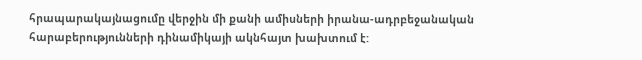հրապարակայնացումը վերջին մի քանի ամիսների իրանա-ադրբեջանական հարաբերությունների դինամիկայի ակնհայտ խախտում է: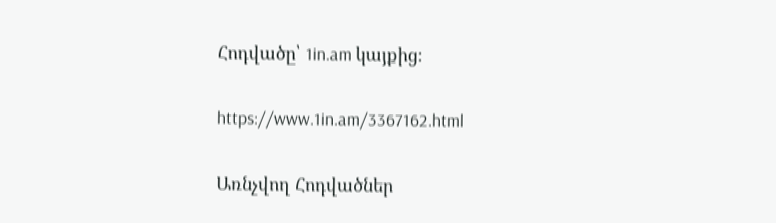Հոդվածը՝ 1in.am կայքից։

https://www.1in.am/3367162.html

Առնչվող Հոդվածներ